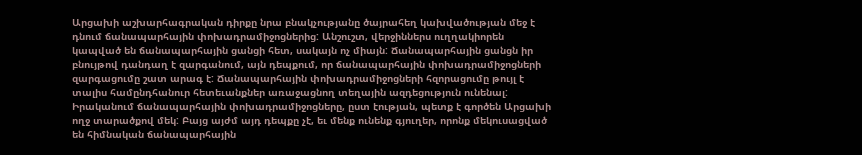Արցախի աշխարհագրական դիրքը նրա բնակչությանը ծայրահեղ կախվածության մեջ է դնում ճանապարհային փոխադրամիջոցներից: Անշուշտ, վերջիններս ուղղակիորեն կապված են ճանապարհային ցանցի հետ, սակայն ոչ միայն: Ճանապարհային ցանցն իր բնույթով դանդաղ է զարգանում, այն դեպքում, որ ճանապարհային փոխադրամիջոցների զարգացումը շատ արագ է: Ճանապարհային փոխադրամիջոցների հզորացումը թույլ է տալիս համընդհանուր հետեւանքներ առաջացնող տեղային ազդեցություն ունենալ:
Իրականում ճանապարհային փոխադրամիջոցները, ըստ էության, պետք է գործեն Արցախի ողջ տարածքով մեկ: Բայց այժմ այդ դեպքը չէ, եւ մենք ունենք գյուղեր, որոնք մեկուսացված են հիմնական ճանապարհային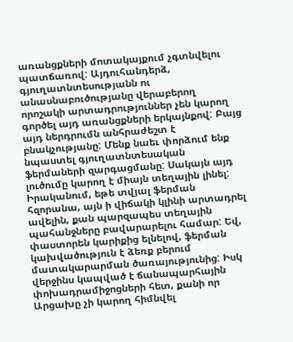առանցքների մոտակայքում չգտնվելու պատճառով: Այդուհանդերձ, գյուղատնտեսությանն ու անասնաբուծությանը վերաբերող որոշակի արտադրություններ չեն կարող գործել այդ առանցքների երկայնքով: Բայց այդ ներդրումն անհրաժեշտ է բնակչությանը: Մենք նաեւ փորձում ենք նպաստել գյուղատնտեսական ֆերմաների զարգացմանը: Սակայն այդ լուծումը կարող է միայն տեղային լինել: Իրականում, եթե տվյալ ֆերման հզորանա, այն ի վիճակի կլինի արտադրել ավելին, քան պարզապես տեղային պահանջները բավարարելու համար: Եվ, փաստորեն կարիքից ելնելով, ֆերման կախվածություն է ձեռք բերում մատակարարման ծառայությունից: Իսկ վերջինս կապված է ճանապարհային փոխադրամիջոցների հետ, քանի որ Արցախը չի կարող հիմնվել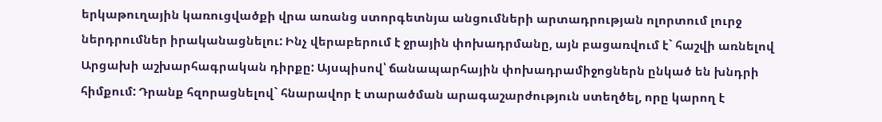երկաթուղային կառուցվածքի վրա առանց ստորգետնյա անցումների արտադրության ոլորտում լուրջ ներդրումներ իրականացնելու: Ինչ վերաբերում է ջրային փոխադրմանը, այն բացառվում է` հաշվի առնելով Արցախի աշխարհագրական դիրքը: Այսպիսով՝ ճանապարհային փոխադրամիջոցներն ընկած են խնդրի հիմքում: Դրանք հզորացնելով` հնարավոր է տարածման արագաշարժություն ստեղծել, որը կարող է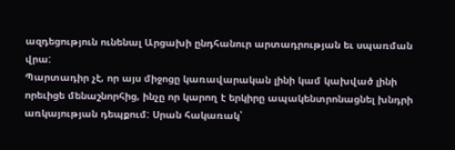ազդեցություն ունենալ Արցախի ընդհանուր արտադրության եւ սպառման վրա:
Պարտադիր չէ, որ այս միջոցը կառավարական լինի կամ կախված լինի որեւիցե մենաշնորհից, ինչը որ կարող է երկիրը ապակենտրոնացնել խնդրի առկայության դեպքում: Սրան հակառակ՝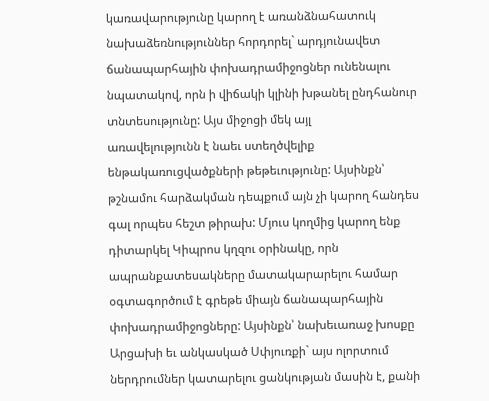կառավարությունը կարող է առանձնահատուկ նախաձեռնություններ հորդորել` արդյունավետ ճանապարհային փոխադրամիջոցներ ունենալու նպատակով, որն ի վիճակի կլինի խթանել ընդհանուր տնտեսությունը: Այս միջոցի մեկ այլ
առավելությունն է նաեւ ստեղծվելիք ենթակառուցվածքների թեթեւությունը: Այսինքն՝ թշնամու հարձակման դեպքում այն չի կարող հանդես գալ որպես հեշտ թիրախ: Մյուս կողմից կարող ենք դիտարկել Կիպրոս կղզու օրինակը, որն ապրանքատեսակները մատակարարելու համար օգտագործում է գրեթե միայն ճանապարհային փոխադրամիջոցները: Այսինքն՝ նախեւառաջ խոսքը Արցախի եւ անկասկած Սփյուռքի` այս ոլորտում ներդրումներ կատարելու ցանկության մասին է, քանի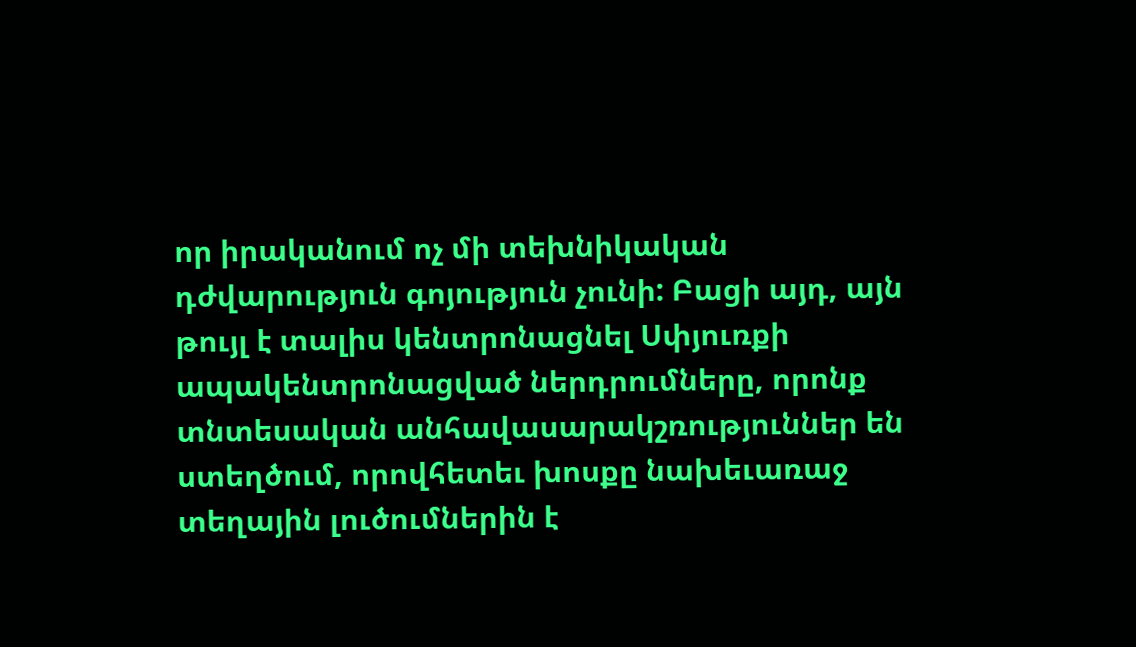որ իրականում ոչ մի տեխնիկական դժվարություն գոյություն չունի: Բացի այդ, այն թույլ է տալիս կենտրոնացնել Սփյուռքի ապակենտրոնացված ներդրումները, որոնք տնտեսական անհավասարակշռություններ են ստեղծում, որովհետեւ խոսքը նախեւառաջ տեղային լուծումներին է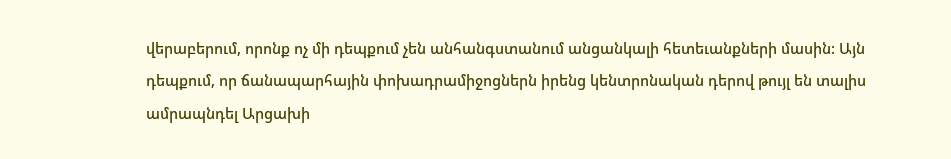վերաբերում, որոնք ոչ մի դեպքում չեն անհանգստանում անցանկալի հետեւանքների մասին: Այն դեպքում, որ ճանապարհային փոխադրամիջոցներն իրենց կենտրոնական դերով թույլ են տալիս ամրապնդել Արցախի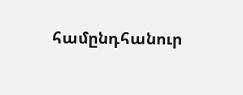համընդհանուր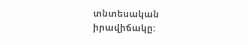տնտեսական իրավիճակը: